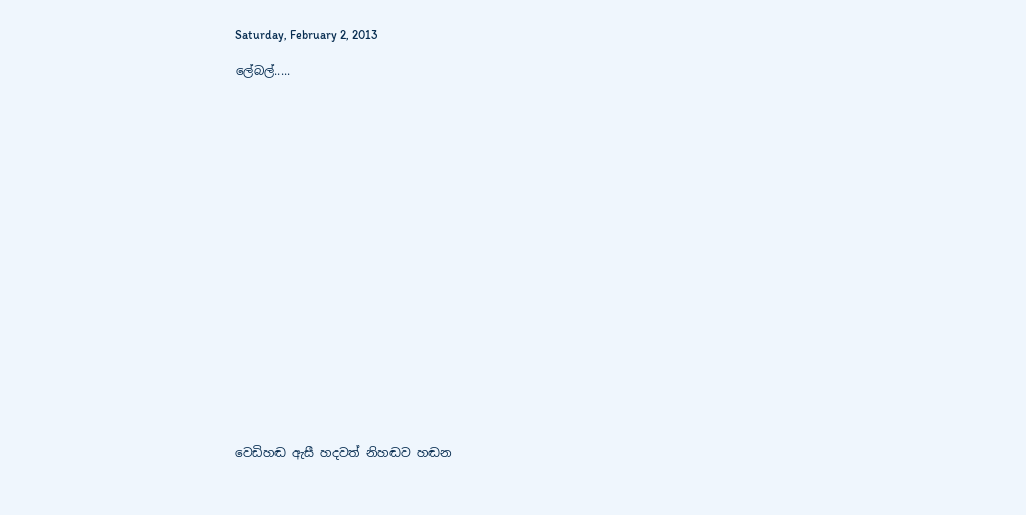Saturday, February 2, 2013

ලේබල්.....




















වෙඩිහඬ ඇසී හදවත් නිහඬව හඬන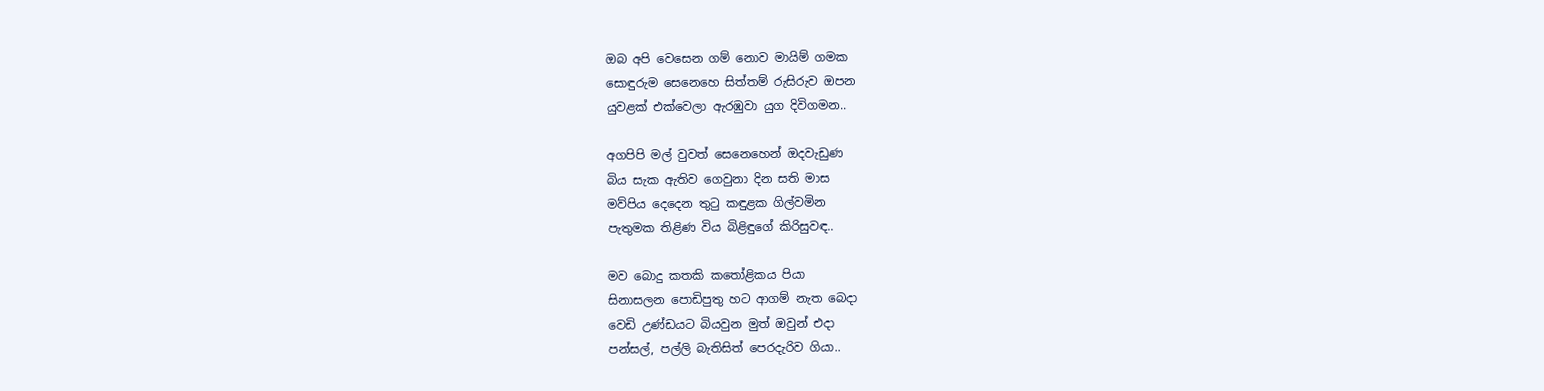ඔබ අපි වෙසෙන ගම් නොව මායිම් ගමක
සොඳුරුම සෙනෙහෙ සිත්තම් රුසිරුව ඔපන
යුවළක් එක්වෙලා ඇරඹුවා යුග දිවිගමන..

අගපිපි මල් වුවත් සෙනෙහෙන් ඔදවැඩුණ
බිය සැක ඇතිව ගෙවුනා දින සති මාස
මව්පිය දෙදෙන තුටු කඳුළක ගිල්වමින
පැතුමක තිළිණ විය බිළිඳුගේ කිරිසුවඳ..

මව බොදු කතකි කතෝළිකය පියා
සිනාසලන පොඩිපුතු හට ආගම් නැත බෙදා
වෙඩි උණ්ඩයට බියවුන මුත් ඔවුන් එදා
පන්සල්, පල්ලි බැතිසිත් පෙරදැරිව ගියා..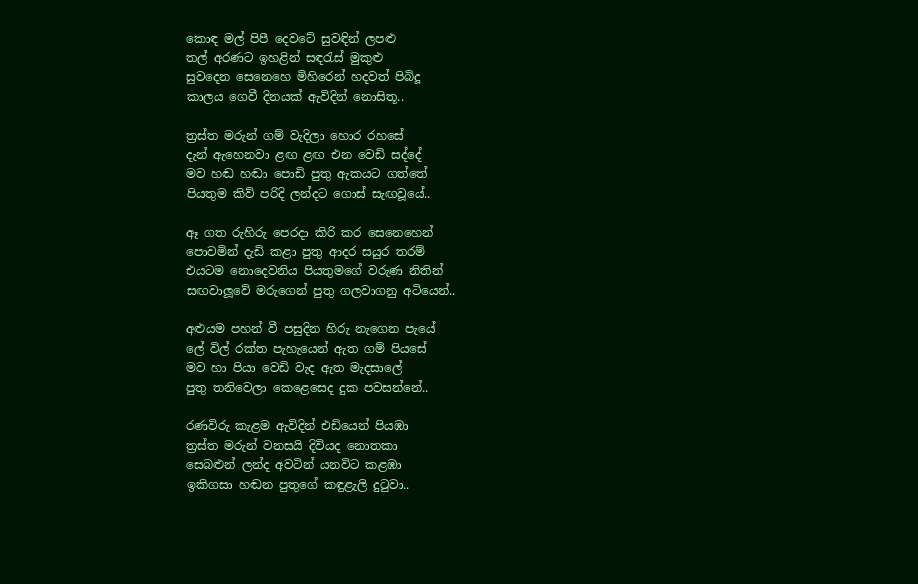කොඳ මල් පිපී දෙවටේ සුවඳින් ලපළු
තල් අරණට ඉහළින් සඳරැස් මුකුළු
සුවදෙන සෙනෙහෙ මිහිරෙන් හදවත් පිබිදූ
කාලය ගෙවී දිනයක් ඇවිදින් නොසිතූ..

ත්‍රස්ත මරුන් ගම් වැදිලා හොර රහසේ
දැන් ඇහෙනවා ළඟ ළඟ එන වෙඩි සද්දේ
මව හඬ හඬා පොඩි පුතු ඇකයට ගත්තේ
පියතුම කිව් පරිදි ලන්දට ගොස් සැඟවූයේ..

ඈ ගත රුහිරු පෙරදා කිරි කර සෙනෙහෙන්
පොවමින් දැඩි කළා පුතු ආදර සයුර තරම්
එයටම නොදෙවනිය පියතුමගේ වරුණ නිතින්
සඟවාලූවේ මරුගෙන් පුතු ගලවාගනු අටියෙන්..

අළුයම පහන් වී පසුදින හිරු නැගෙන පැයේ
ලේ විල් රක්ත පැහැයෙන් ඇත ගම් පියසේ
මව හා පියා වෙඩි වැද ඇත මැදසාලේ
පුතු තනිවෙලා කෙළෙසෙද දුක පවසන්නේ..

රණවිරු කැළම ඇවිදින් එඩියෙන් පියඹා
ත්‍රස්ත මරුන් වනසයි දිවියද නොතකා
සෙබළුන් ලන්ද අවටින් යනවිට කළඹා
ඉකිගසා හඬන පුතුගේ කඳුළැලි දුටුවා..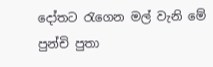දෝතට රැගෙන මල් වැනි මේ පුන්චි පුතා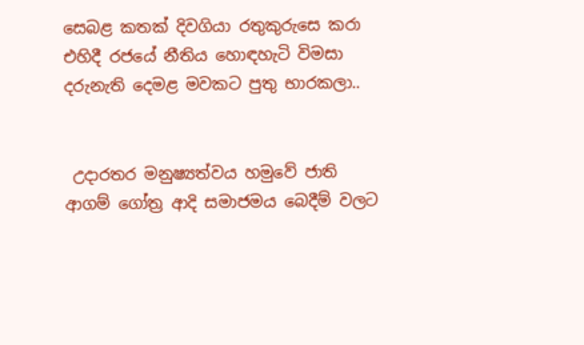සෙබළ කතක් දිවගියා රතුකුරුසෙ කරා
එහිදී රජයේ නීතිය හොඳහැටි විමසා
දරුනැති දෙමළ මවකට පුතු භාරකලා..


 උදාරතර මනුෂ්‍යත්වය හමුවේ ජාති ආගම් ගෝත්‍ර ආදි සමාජමය බෙදීම් වලට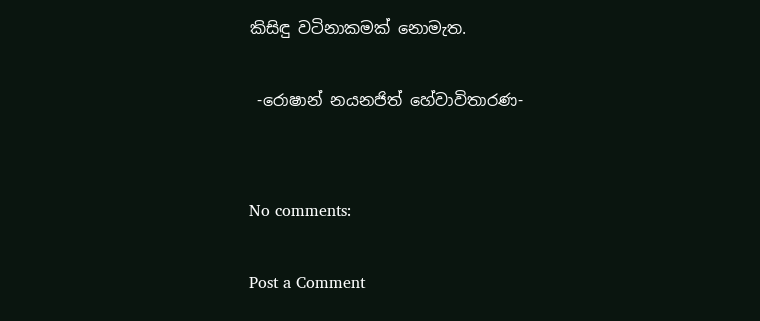කිසිඳු වටිනාකමක් නොමැත.

 -රොෂාන් නයනජිත් හේවාවිතාරණ-


No comments:

Post a Comment